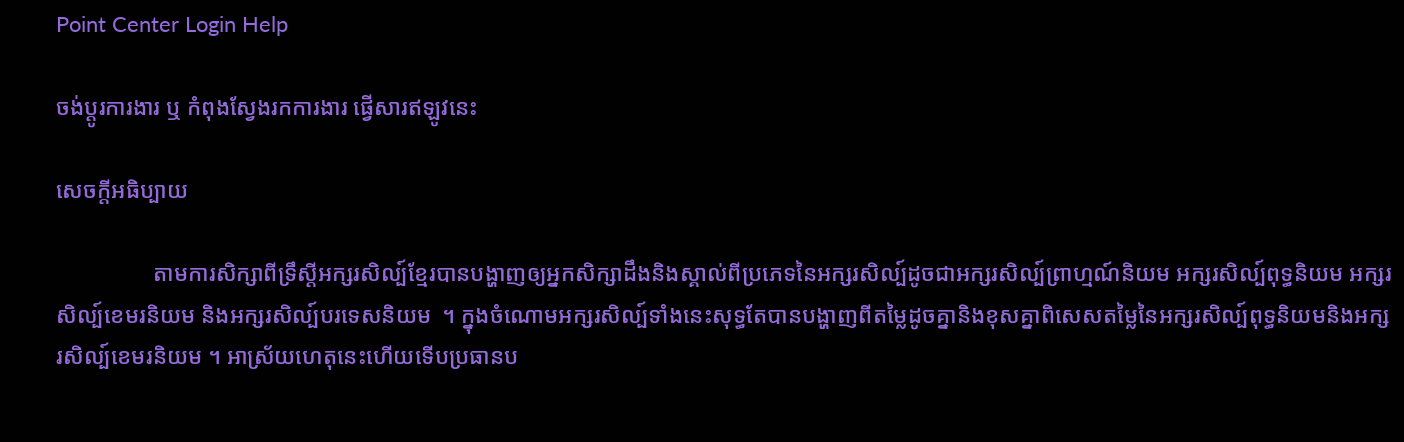Point Center Login Help

ចង់ប្តូរការងារ ឬ កំពុងស្វែងរកការងារ ផ្វើសារឥឡូវនេះ

សេចក្តីអធិប្បាយ

                 តាមការសិក្សាពីទ្រឹស្តីអក្សរសិល្ប៍ខ្មែរបានបង្ហាញឲ្យអ្នកសិក្សាដឹងនិងស្គាល់ពីប្រភេទនៃអក្សរសិល្ប៍ដូចជាអក្សរសិល្ប៍ព្រាហ្មណ៍និយម អក្សរសិល្ប៍ពុទ្ធនិយម អក្សរសិល្ប៍ខេមរនិយម និងអក្សរសិល្ប៍បរទេសនិយម  ។ ក្នុងចំណោមអក្សរសិល្ប៍ទាំងនេះសុទ្ធតែបានបង្ហាញពីតម្លៃដូចគ្នានិងខុសគ្នាពិសេសតម្លៃនៃអក្សរសិល្ប៍ពុទ្ធនិយមនិងអក្សរសិល្ប៍ខេមរនិយម ។ អាស្រ័យហេតុនេះហើយទើបប្រធានប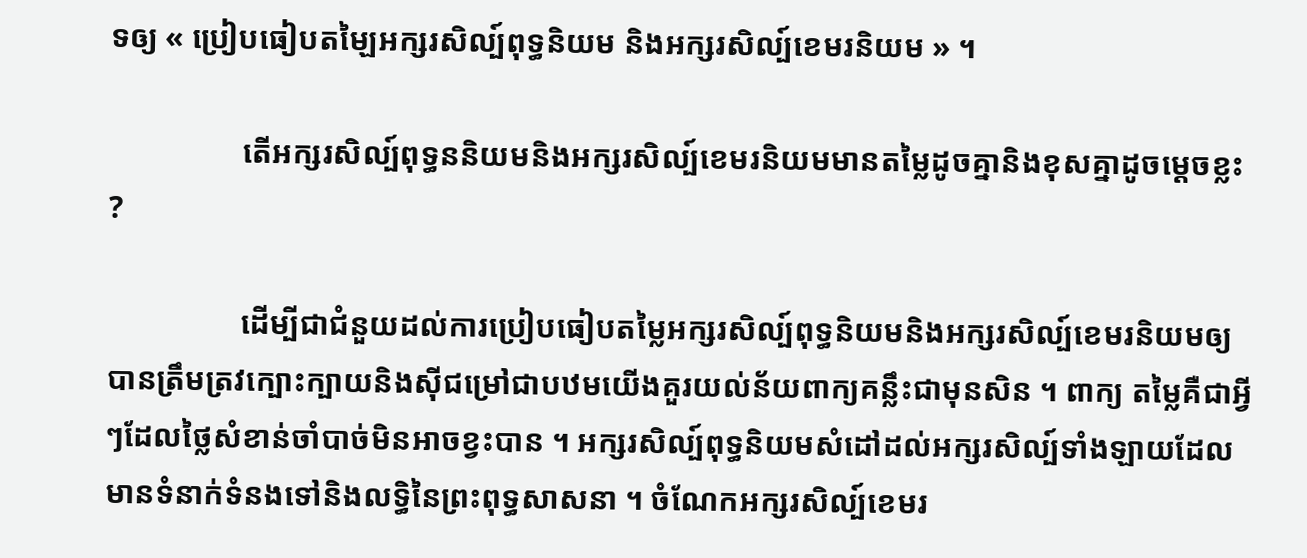ទឲ្យ « ប្រៀបធៀបតម្ឡៃអក្សរសិល្ប៍ពុទ្ធនិយម និងអក្សរសិល្ប៍ខេមរនិយម » ។

                 តើអក្សរសិល្ប៍ពុទ្ធននិយមនិងអក្សរសិល្ប៍ខេមរនិយមមានតម្លៃដូចគ្នានិងខុសគ្នាដូចម្តេចខ្លះ ?

                 ដើម្បីជាជំនួយដល់ការប្រៀបធៀបតម្លៃអក្សរសិល្ប៍ពុទ្ធនិយមនិងអក្សរសិល្ប៍ខេមរនិយមឲ្យបានត្រឹមត្រវក្បោះក្បាយនិងស៊ីជម្រៅជាបឋមយើងគួរយល់ន័យពាក្យគន្លឹះជាមុនសិន ។ ពាក្យ តម្លៃគឺជាអ្វីៗដែលថ្លៃសំខាន់ចាំបាច់មិនអាចខ្វះបាន ។ អក្សរសិល្ប៍ពុទ្ធនិយមសំដៅដល់អក្សរសិល្ប៍ទាំងឡាយដែលមានទំនាក់ទំនងទៅនិងលទ្ធិនៃព្រះពុទ្ធសាសនា ។ ចំណែកអក្សរសិល្ប៍ខេមរ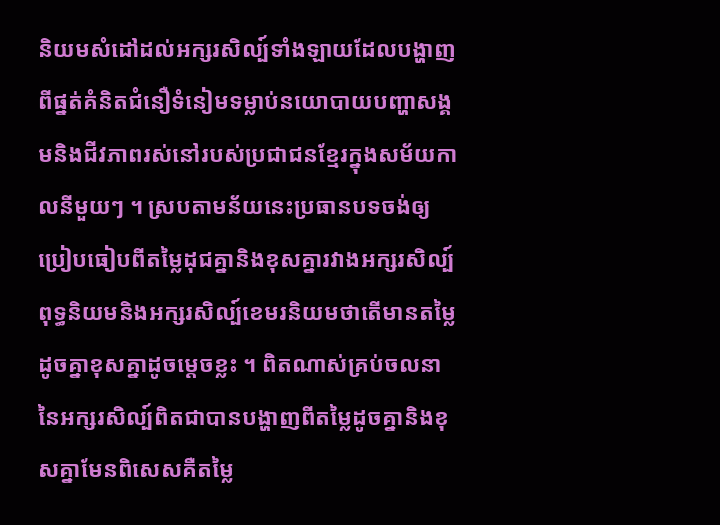និយមសំដៅដល់អក្សរសិល្ប៍ទាំងឡាយដែលបង្ហាញពីផ្នត់គំនិតជំនឿទំនៀមទម្លាប់នយោបាយបញ្ហាសង្គមនិងជីវភាពរស់នៅរបស់ប្រជាជនខ្មែរក្នុងសម័យកាលនីមួយៗ ។ ស្របតាមន័យនេះប្រធានបទចង់ឲ្យប្រៀបធៀបពីតម្លៃដុជគ្នានិងខុសគ្នារវាងអក្សរសិល្ប៍ពុទ្ធនិយមនិងអក្សរសិល្ប៍ខេមរនិយមថាតើមានតម្លៃដូចគ្នាខុសគ្នាដូចម្តេចខ្លះ ។ ពិតណាស់គ្រប់ចលនានៃអក្សរសិល្ប៍ពិតជាបានបង្ហាញពីតម្លៃដូចគ្នានិងខុសគ្នាមែនពិសេសគឺតម្លៃ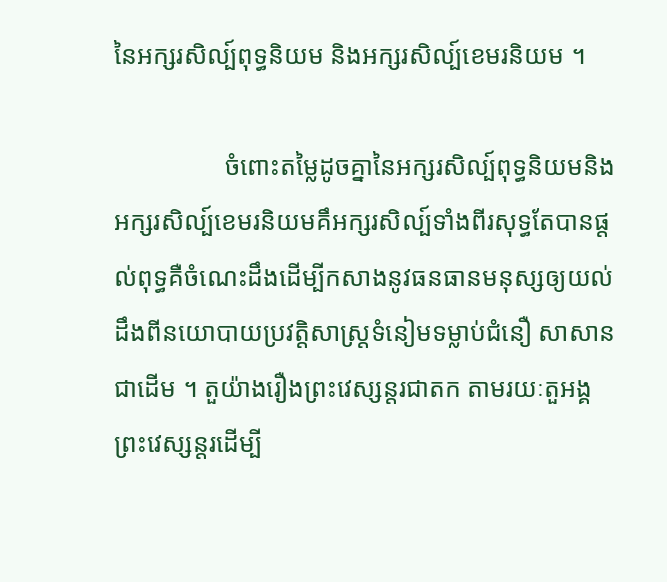នៃអក្សរសិល្ប៍ពុទ្ធនិយម និងអក្សរសិល្ប៍ខេមរនិយម ។

                 ចំពោះតម្លៃដូចគ្នានៃអក្សរសិល្ប៍ពុទ្ធនិយមនិងអក្សរសិល្ប៍ខេមរនិយមគឹអក្សរសិល្ប៍ទាំងពីរសុទ្ធតែបានផ្តល់ពុទ្ធគឺចំណេះដឹងដើម្បីកសាងនូវធនធានមនុស្សឲ្យយល់ដឹងពីនយោបាយប្រវត្តិសាស្រ្តទំនៀមទម្លាប់ជំនឿ សាសានជាដើម ។ តួយ៉ាងរឿងព្រះវេស្សន្តរជាតក តាមរយៈតួអង្គព្រះវេស្សន្តរដើម្បី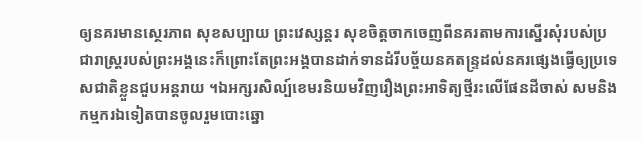ឲ្យនគរមានស្ថេរភាព សុខសប្បាយ ព្រះវេស្សន្តរ សុខចិត្តចាកចេញពីនគរតាមការស្នើរសុំរបស់ប្រជារាស្រ្តរបស់ព្រះអង្គនេះក៏ព្រោះតែព្រះអង្គបានដាក់ទានដំរីបច្ច័យនគតន្រ្ទដល់នគរផ្សេងធ្វើឲ្យប្រទេសជាតិខ្លួនជួបអន្តរាយ ។ឯអក្សរសិល្ប៍ខេមរនិយមវិញរឿងព្រះអាទិត្យថ្មីរះលើផែនដីចាស់ សមនិងកម្មករឯទៀតបានចូលរួមបោះឆ្នោ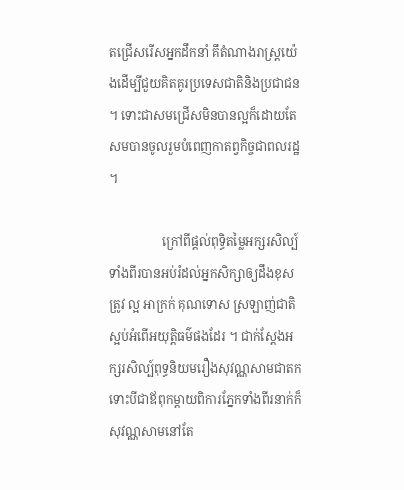តជ្រើសរើសអ្នកដឹកនាំ គឹតំណាងរាស្រ្តយ៉េងដើម្បីជួយគិតគូរប្រទេសជាតិនិងប្រជាជន ។ ទោះជាសមជ្រើសមិនបានល្អក៏ដោយតែសមបានចូលរួមបំពេញកាតព្វកិច្ចជាពលរដ្ឋ ។

                 ក្រៅពីផ្តល់ពុទ្ធិតម្លៃអក្សរសិល្ប៍ទាំងពីរបានអប់រំដល់អ្នកសិក្សាឲ្យដឹងខុសត្រូវ ល្អ អាក្រក់ គុណទោស ស្រឡាញ់ជាតិស្អប់អំពើអយុត្តិធម៌ផងដែរ ។ ជាក់ស្តែងអក្សរសិល្ប៍ពុទ្ធនិយមរឿងសុវណ្ណសាមជាតក ទោះបីជាឪពុកម្តាយពិការភ្នែកទាំងពីរនាក់ក៏សុវណ្ណសាមនៅតែ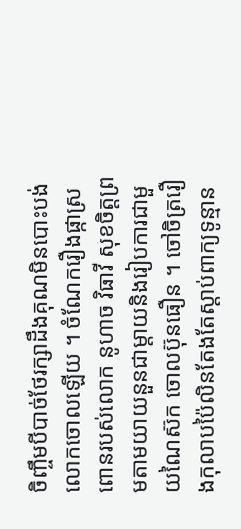ចិញ្ចឹមបីបាច់ថែរក្សាដឹងគុណមិនបោះបង់លោកចោលឡើយ ។ ចំណែករឿងផ្កាស្រពោនរបស់លោក នូហាច វិធាវី សុខចិត្តព្រមតាមយាយនួនជាម្តាយនិងរៀបការជាមួយណៃស៊ក ចោលប៊ុនធឿន ។ ចៅចិត្ររឿងកុលាបប៉ៃលិនតែងតែស្តាប់ពាក្យទូន្មាន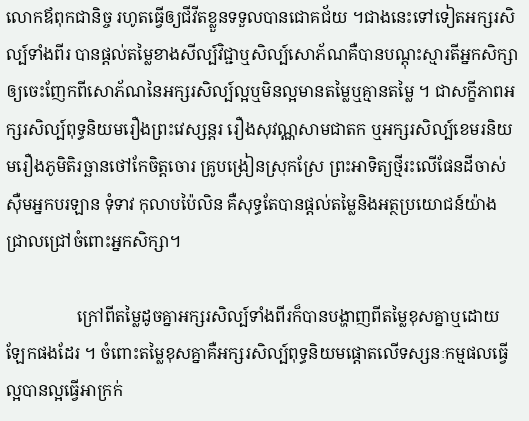លោកឪពុកជានិច្ច រហូតធ្វើឲ្យជីវីតខ្លួនទទួលបានជោគជ័យ ។ជាងនេះទៅទៀតអក្សរសិល្ប៍ទាំងពីរ បានផ្តល់តម្លៃខាងសីល្ប៍វិជ្ជាឬសិល្ប៍សោភ័ណគឺបានបណ្តុះស្មារតីអ្នកសិក្សាឲ្យចេះញែកពីសោភ័ណនៃអក្សរសិល្ប៍ល្អឬមិនល្អមានតម្លៃឬគ្មានតម្លៃ ។ ជាសក្ខីភាពអក្សរសិល្ប៍ពុទ្ធនិយមរឿងព្រះវេស្សន្តរ រឿងសុវណ្ណសាមជាតក ឬអក្សរសិល្ប៍ខេមរនិយមរឿងភូមិតិរច្ឆានថៅកែចិត្តចោរ គ្រូបង្រៀនស្រុកស្រែ ព្រះអាទិត្យថ្មីរះលើផែនដីចាស់ ស៊ឺមអ្នកបរឡាន ទុំទាវ កុលាបប៉ៃលិន គឺសុទ្ធតែបានផ្តល់តម្លៃនិងអត្ថប្រយោជន៍យ៉ាងជ្រាលជ្រៅចំពោះអ្នកសិក្សា។

                 ក្រៅពីតម្លៃដូចគ្នាអក្សរសិល្ប៍ទាំងពីរក៏បានបង្ហាញពីតម្លៃខុសគ្នាឬដោយឡែកផងដែរ ។ ចំពោះតម្លៃខុសគ្នាគឺអក្សរសិល្ប៍ពុទ្ធនិយមផ្តោតលើទស្សនៈកម្មផលធ្វើល្អបានល្អធ្វើអាក្រក់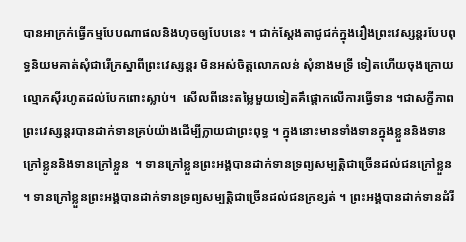បានអាក្រក់ធ្វើកម្មបែបណាផលនិងហុចឲ្យបែបនេះ ។ ជាក់ស្តែងតាជូជក់ក្នុងរឿងព្រះវេស្សន្តរបែបពុទ្ធនិយមគាត់សុំជារើក្រស្នាពីព្រះវេស្សន្តរ មិនអស់ចិត្តលោភលន់ សុំនាងមទ្រី ទៀតហើយចុងក្រោយល្មោភស៊ីរហូតដល់បែកពោះស្លាប់។  សើលពីនេះតម្លៃមួយទៀតគឹផ្តោកលើការធ្វើទាន ។ជាសក្ខីភាពព្រះវេស្សន្តរបានដាក់ទានគ្រប់យ៉ាងដើម្បីក្លាយជាព្រះពុទ្ធ ។ ក្នុងនោះមានទាំងទានក្នុងខ្លួននិងទានក្រៅខ្លូននិងទានក្រៅខ្លួន  ។ ទានក្រៅខ្លួនព្រះអង្គបានដាក់ទានទ្រព្យសម្បត្តិជាច្រើនដល់ជនក្រៅខ្លួន ។ ទានក្រៅខ្លួនព្រះអង្គបានដាក់ទានទ្រព្យសម្បត្តិជាច្រើនដល់ជនក្រខ្សត់ ។ ព្រះអង្គបានដាក់ទានដំរី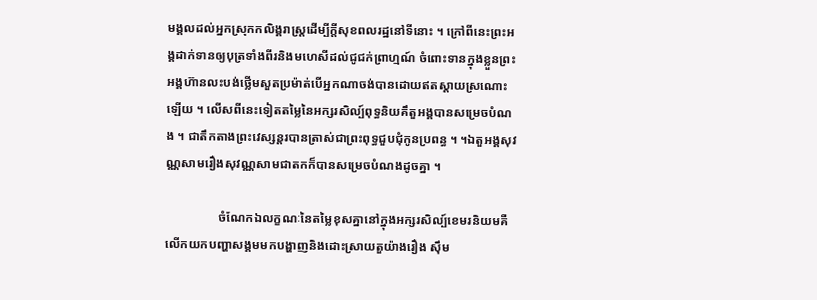មង្គលដល់អ្នកស្រុកកលិង្គរាស្រ្តដើម្បីក្តីសុខពលរដ្ឋនៅទីនោះ ។ ក្រៅពីនេះព្រះអង្គដាក់ទានឲ្យបុត្រទាំងពីរនិងមហេសីដល់ជូជក់ព្រាហ្មណ៍ ចំពោះទានក្នុងខ្លួនព្រះអង្គហ៊ានលះបង់ថ្លើមសួតប្រម៉ាត់បើអ្នកណាចង់បានដោយឥតស្តាយស្រណោះឡើយ ។ លើសពីនេះទៀតតម្លៃនៃអក្សរសិល្ប៍ពុទ្ធនិយគឹតួអង្គបានសម្រេចបំណង ។ ជាតឹកតាងព្រះវេស្សន្តរបានត្រាស់ជាព្រះពុទ្ធជួបជុំកូនប្រពន្ធ ។ ។ឯតួអង្គសុវណ្ណសាមរឿងសុវណ្ណសាមជាតកក៏បានសម្រេចបំណងដូចគ្នា ។

                 ចំណែកឯលក្ខណៈនៃតម្លៃខុសគ្នានៅក្នុងអក្សរសិល្ប៍ខេមរនិយមគឺលើកយកបញ្ហាសង្គមមកបង្ហាញនិងដោះស្រាយតួយ៉ាងរឿង ស៊ឹម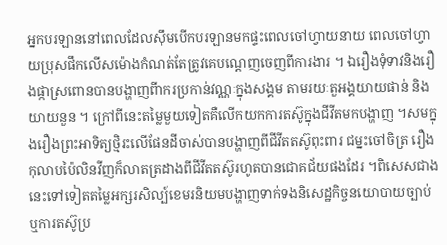អ្នកបរឡាននៅពេលដែលស៊ឹមបើកបរឡានមកផ្ទះពេលចៅហ្វាយនាយ ពេលចៅហ្វាយប្រុសផឹកលើសម៉ោងកំណត់តែត្រូវគេបណ្តេញចេញពីការងារ ។ ឯរឿងទុំទាវនិងរឿងផ្កាស្រពោនបានបង្ហាញពីាករប្រកាន់វណ្ណៈក្នុងសង្គម តាមរយៈតួអង្គយាយផាន់ និងយាយនួន ។ ក្រៅពីនេះតម្លៃមួយទៀតគឺលើកយកការតស៊ូក្នុងជីវីតមកបង្ហាញ ។សមក្នុងរឿងព្រះអាទិត្យថ្មិរះលើផែនដីចាស់បានបង្ហាញពីជីវីតតស៊ូពុះពារ ជម្នះចៅចិត្រ រឿងកុលាបប៉ៃលិនវីញក៏លាតត្រដាងពីជីវីតតស៊ូរហូតបានជោគជ័យផងដែរ ។ពិសេសជាងនេះទៅទៀតតម្លៃអក្សរសិល្ប៍ខេមរនិយមបង្ហាញទាក់ទងនិសេដ្ឋកិច្ចនយោបាយច្បាប់ ឬការតស៊ូប្រ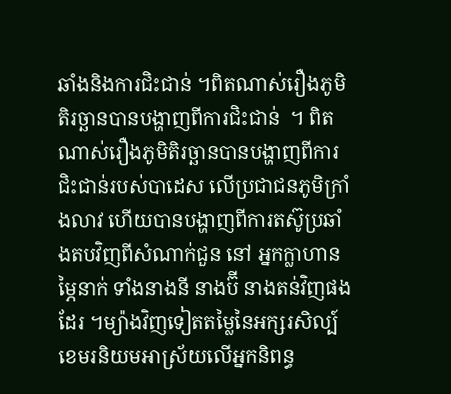ឆាំងនិងការជិះជាន់ ។ពិតណាស់រឿងភូមិតិរច្ឆានបានបង្ហាញពីការជិះជាន់  ។ ពិតណាស់រឿងភូមិតិរច្ឆានបានបង្ហាញពីការជិះជាន់របស់បាដេស លើប្រជាជនភូមិក្រាំងលាវ ហើយបានបង្ហាញពីការតស៊ូប្រឆាំងតបវិញពីសំណាក់ជួន នៅ អ្នកក្លាហានម្ភៃនាក់ ទាំងនាងនី នាងប៊ី នាងតន់វិញផងដែរ ។ម្យ៉ាងវិញទៀតតម្លៃនៃអក្សរសិល្ប៍ខេមរនិយមអាស្រ័យលើអ្នកនិពន្ធ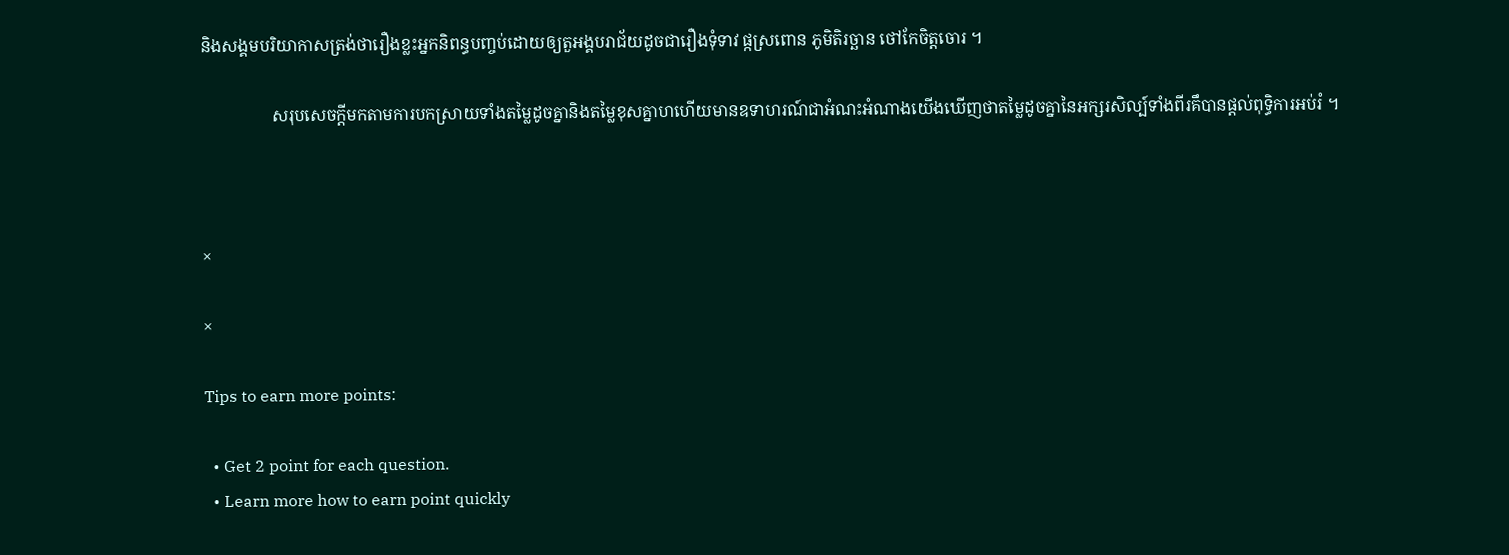និងសង្គមបរិយាកាសត្រង់ថារឿងខ្លះអ្នកនិពន្ធបញ្ចប់ដោយឲ្យតួអង្គបរាជ័យដូចជារឿងទុំទាវ ផ្កស្រពោន ភូមិតិរច្ឆាន ថៅកែចិត្តចោរ ។

                 សរុបសេចក្តីមកតាមការបកស្រាយទាំងតម្លៃដូចគ្នានិងតម្លៃខុសគ្នាហហើយមានឧទាហរណ៍ជាអំណះអំណាងយើងឃើញថាតម្លៃដូចគ្នានៃអក្សរសិល្ប៍ទាំងពីរគឹបានផ្តល់ពុទ្ធិការអប់រំ ។



×

×

Tips to earn more points:

  • Get 2 point for each question.
  • Learn more how to earn point quickly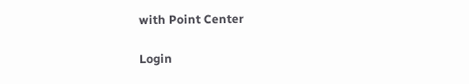with Point Center

Login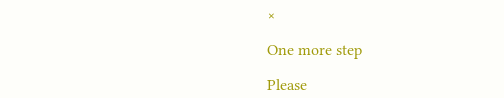×

One more step

Please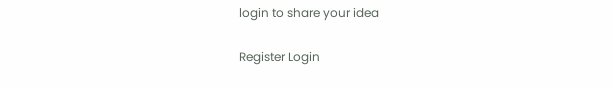login to share your idea

Register Login